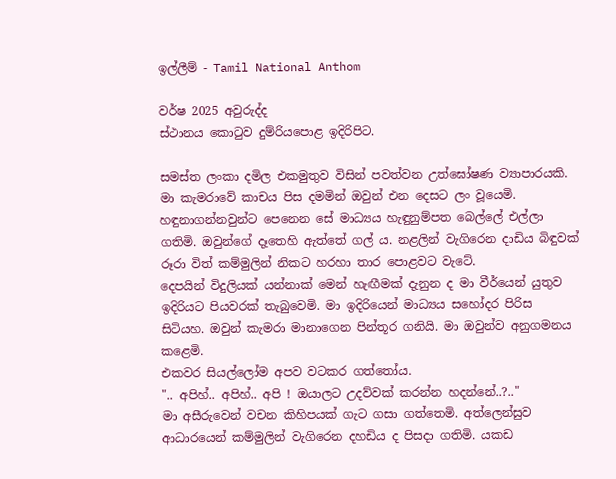ඉල්ලීම් - Tamil National Anthom

වර්ෂ 2025 අවුරුද්ද
ස්ථානය කොටුව දුම්රියපොළ ඉදිරිපිට.

සමස්ත ලංකා දමිල එකමුතුව විසින් පවත්වන උත්ඝෝෂණ ව්‍යාපාරයකි. මා කැමරාවේ කාචය පිස දමමින් ඔවුන් එන දෙසට ලං වූයෙමි. හඳුනාගන්නවුන්ට පෙනෙන සේ මාධ්‍යය හැඳුනුම්පත බෙල්ලේ එල්ලා ගතිමි. ඔවුන්ගේ දෑතෙහි ඇත්තේ ගල් ය. නළලින් වැගිරෙන දාඩිය බිඳුවක් රූරා විත් කම්මුලින් නිකට හරහා තාර පොළවට වැටේ.
දෙපයින් විදුලියක් යන්නාක් මෙන් හැඟීමක් දැනුන ද මා වීර්යෙන් යුතුව ඉදිරියට පියවරක් තැබුවෙමි. මා ඉදිරියෙන් මාධ්‍යය සහෝදර පිරිස සිටියහ. ඔවුන් කැමරා මානාගෙන පින්තූර ගනියි. මා ඔවුන්ව අනුගමනය කළෙමි.
එකවර සියල්ලෝම අපව වටකර ගත්තෝය.
".. අපිහ්.. අපිහ්.. අපි ! ඔයාලට උදව්වක් කරන්න හදන්නේ..?.."
මා අසීරුවෙන් වචන කිහිපයක් ගැට ගසා ගත්තෙමි. අත්ලෙන්සුව ආධාරයෙන් කම්මුලින් වැගිරෙන දහඩිය ද පිසදා ගතිමි. යකඩ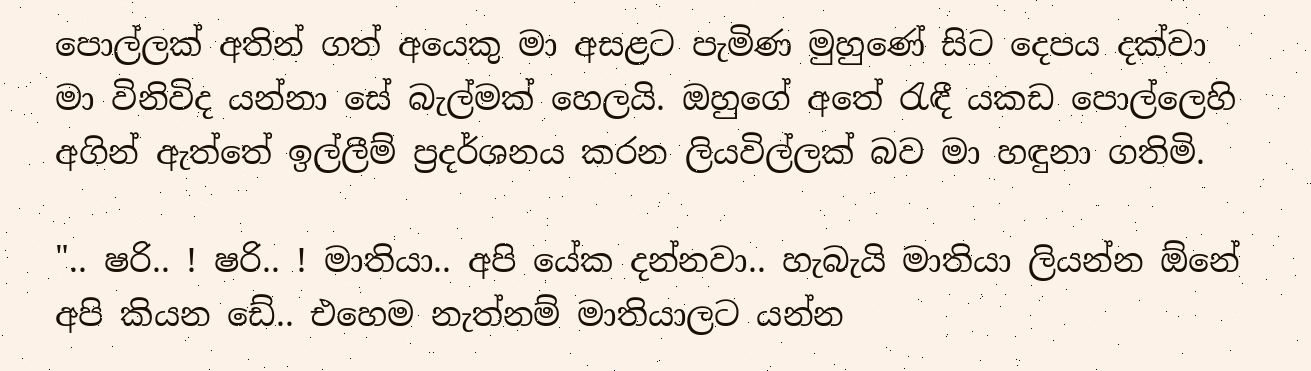පොල්ලක් අතින් ගත් අයෙකු මා අසළට පැමිණ මුහුණේ සිට දෙපය දක්වා මා විනිවිද යන්නා සේ බැල්මක් හෙලයි. ඔහුගේ අතේ රැඳී යකඩ පොල්ලෙහි අගින් ඇත්තේ ඉල්ලීම් ප්‍රදර්ශනය කරන ලියවිල්ලක් බව මා හඳුනා ගතිමි.

".. ෂරි.. ! ෂරි.. ! මාතියා.. අපි යේක දන්නවා.. හැබැයි මාතියා ලියන්න ඕනේ අපි කියන ඩේ.. එහෙම නැත්නම් මාතියාලට යන්න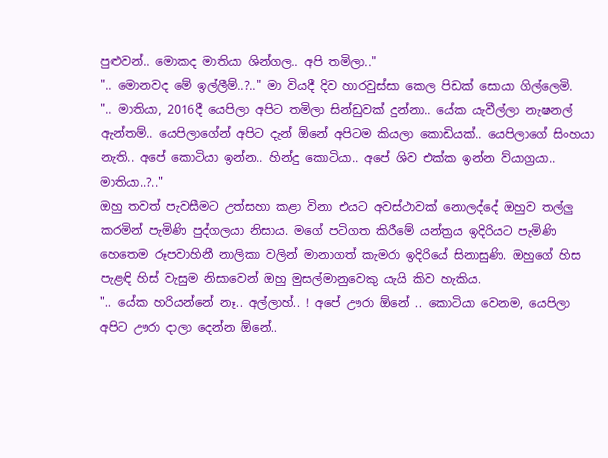පුළුවන්.. මොකද මාතියා ශින්ගල.. අපි තමිලා.."
".. මොනවද මේ ඉල්ලීම්..?.." මා වියදී දිව හාරවුස්සා කෙල පිඩක් සොයා ගිල්ලෙමි.
".. මාතියා, 2016දී යෙපිලා අපිට තමිලා සින්ඩුවක් දුන්නා.. යේක යැවීල්ලා නැෂනල් ඇන්තම්.. යෙපිලාගේන් අපිට දැන් ඕනේ අපිටම කියලා කොඩියක්.. යෙපිලාගේ සිංහයා නැති.. අපේ කොටියා ඉන්න.. හින්දු කොටියා.. අපේ ශිව එක්ක ඉන්න ව්යාග්‍රයා.. මාතියා..?.."
ඔහු තවත් පැවසීමට උත්සහා කළා විනා එයට අවස්ථාවක් නොලද්දේ ඔහුව තල්ලු කරමින් පැමිණි පුද්ගලයා නිසාය. මගේ පටිගත කිරීමේ යන්ත්‍රය ඉදිරියට පැමිණි හෙතෙම රූපවාහිනී නාලිකා වලින් මානාගත් කැමරා ඉදිරියේ සිනාසුණි. ඔහුගේ හිස පැළඳි හිස් වැසුම නිසාවෙන් ඔහු මුසල්මානුවෙකු යැයි කිව හැකිය.
".. යේක හරියන්නේ නෑ.. අල්ලාහ්.. ! අපේ ඌරා ඕනේ .. කොටියා වෙනම, යෙපිලා අපිට ඌරා දාලා දෙන්න ඕනේ..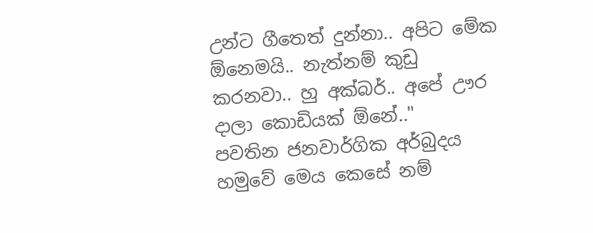උන්ට ගීතෙත් දුන්නා.. අපිට මේක ඕනෙමයි.. නැත්නම් කුඩු කරනවා.. හු අක්බර්.. අපේ ඌර දාලා කොඩියක් ඕනේ.."
පවතින ජනවාර්ගික අර්බුදය හමුවේ මෙය කෙසේ නම්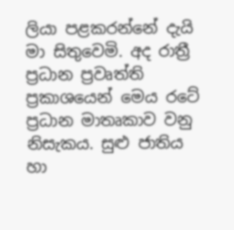ලියා පළකරන්නේ දැයි මා සිතුවෙමි. අද රාත්‍රී ප්‍රධාන ප්‍රවෘත්ති ප්‍රකාශයෙන් මෙය රටේ ප්‍රධාන මාතෘකාව වනු නිසැකය. සුළු ජාතිය හා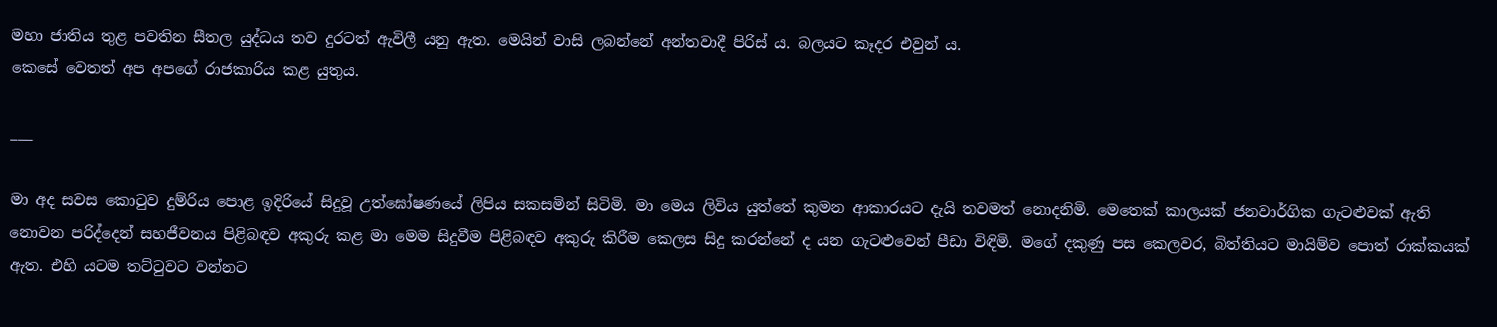මහා ජාතිය තුළ පවතින සීතල යුද්ධය තව දුරටත් ඇවිලී යනු ඇත. මෙයින් වාසි ලබන්නේ අන්තවාදී පිරිස් ය. බලයට කෑදර එවුන් ය.
කෙසේ වෙතත් අප අපගේ රාජකාරිය කළ යුතුය.

___

මා අද සවස කොටුව දුම්රිය පොළ ඉදිරියේ සිදුවූ උත්ඝෝෂණයේ ලිපිය සකසමින් සිටිමි. මා මෙය ලිවිය යුත්තේ කුමන ආකාරයට දැයි තවමත් නොදනිමි. මෙතෙක් කාලයක් ජනවාර්ගික ගැටළුවක් ඇති නොවන පරිද්දෙන් සහජීවනය පිළිබඳව අකුරු කළ මා මෙම සිදුවීම පිළිබඳව අකුරු කිරීම කෙලස සිදු කරන්නේ ද යන ගැටළුවෙන් පීඩා විඳිමි. මගේ දකුණු පස කෙලවර, බිත්තියට මායිම්ව පොත් රාක්කයක් ඇත. එහි යටම තට්ටුවට වන්නට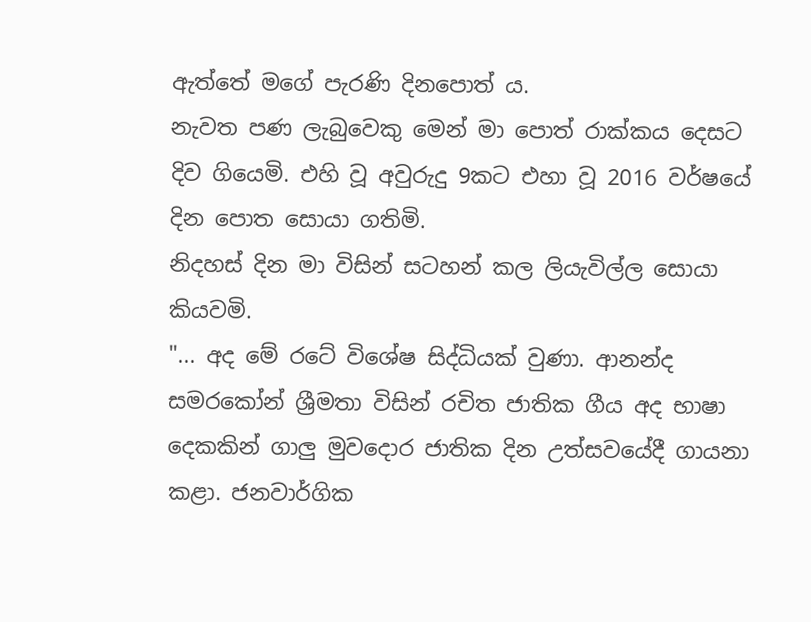ඇත්තේ මගේ පැරණි දිනපොත් ය.
නැවත පණ ලැබුවෙකු මෙන් මා පොත් රාක්කය දෙසට දිව ගියෙමි. එහි වූ අවුරුදු 9කට එහා වූ 2016 වර්ෂයේ දින පොත සොයා ගතිමි.
නිදහස් දින මා විසින් සටහන් කල ලියැවිල්ල සොයා කියවමි.
"... අද මේ රටේ විශේෂ සිද්ධියක් වුණා. ආනන්ද සමරකෝන් ශ්‍රීමතා විසින් රචිත ජාතික ගීය අද භාෂා දෙකකින් ගාලු මුවදොර ජාතික දින උත්සවයේදී ගායනා කළා. ජනවාර්ගික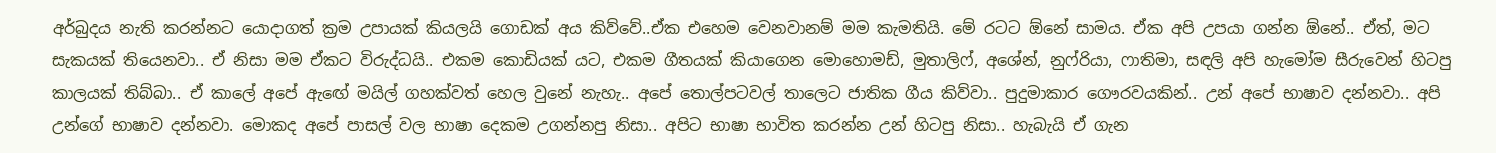අර්බුදය නැති කරන්නට යොදාගත් ක්‍රම උපායක් කියලයි ගොඩක් අය කිව්වේ..ඒක එහෙම වෙනවානම් මම කැමතියි. මේ රටට ඕනේ සාමය. ඒක අපි උපයා ගන්න ඕනේ.. ඒත්, මට සැකයක් තියෙනවා.. ඒ නිසා මම ඒකට විරුද්ධයි.. එකම කොඩියක් යට, එකම ගීතයක් කියාගෙන මොහොමඩ්, මුතාලිෆ්, අශේන්, නුෆ්රියා, ෆාතිමා, සඳලි අපි හැමෝම සීරුවෙන් හිටපු කාලයක් තිබ්බා.. ඒ කාලේ අපේ ඇඟේ මයිල් ගහක්වත් හෙල වුනේ නැහැ.. අපේ තොල්පටවල් තාලෙට ජාතික ගීය කිව්වා.. පුදුමාකාර ගෞරවයකින්.. උන් අපේ භාෂාව දන්නවා.. අපි උන්ගේ භාෂාව දන්නවා. මොකද අපේ පාසල් වල භාෂා දෙකම උගන්නපු නිසා.. අපිට භාෂා භාවිත කරන්න උන් හිටපු නිසා.. හැබැයි ඒ ගැන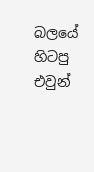බලයේ හිටපු එවුන්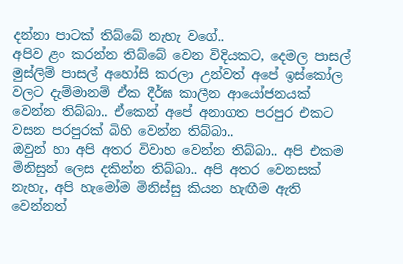දන්නා පාටක් තිබ්බේ නැහැ වගේ..
අපිව ළං කරන්න තිබ්බේ වෙන විදියකට, දෙමල පාසල් මුස්ලිම් පාසල් අහෝසි කරලා උන්වත් අපේ ඉස්කෝල වලට දැම්මානම් ඒක දීර්ඝ කාලීන ආයෝජනයක් වෙන්න තිබ්බා.. ඒකෙන් අපේ අනාගත පරපුර එකට වසන පරපුරක් බිහි වෙන්න තිබ්බා..
ඔවුන් හා අපි අතර විවාහ වෙන්න තිබ්බා.. අපි එකම මිනිසුන් ලෙස දකින්න තිබ්බා.. අපි අතර වෙනසක් නැහැ, අපි හැමෝම මිනිස්සු කියන හැඟීම ඇති වෙන්නත්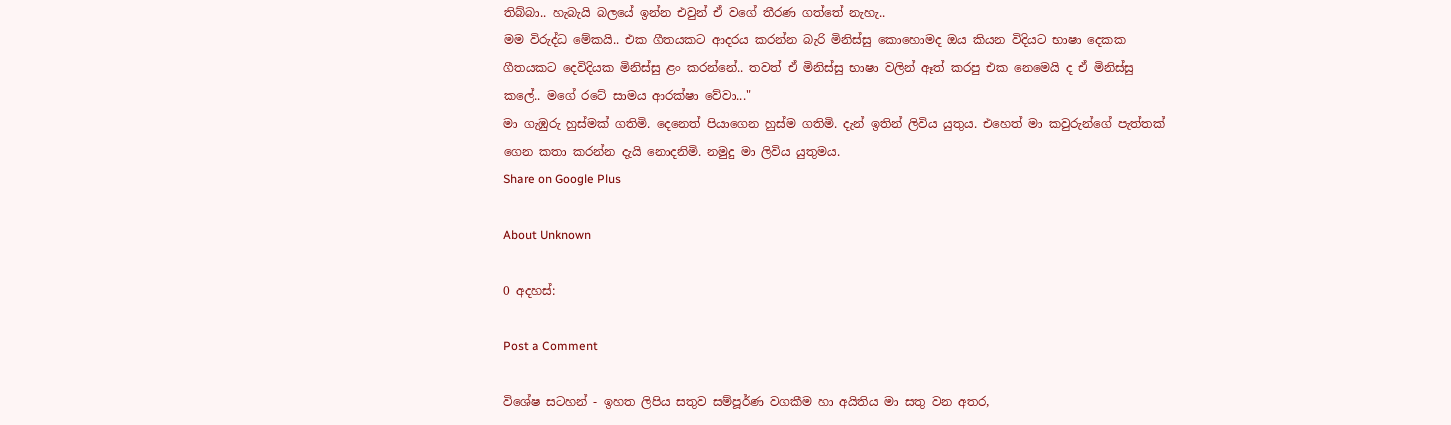තිබ්බා.. හැබැයි බලයේ ඉන්න එවුන් ඒ වගේ තීරණ ගත්තේ නැහැ..
මම විරුද්ධ මේකයි.. එක ගීතයකට ආදරය කරන්න බැරි මිනිස්සු කොහොමද ඔය කියන විදියට භාෂා දෙකක ගීතයකට දෙවිදියක මිනිස්සු ළං කරන්නේ.. තවත් ඒ මිනිස්සු භාෂා වලින් ඈත් කරපු එක නෙමෙයි ද ඒ මිනිස්සු කලේ.. මගේ රටේ සාමය ආරක්ෂා වේවා..."
මා ගැඹුරු හුස්මක් ගතිමි. දෙනෙත් පියාගෙන හුස්ම ගතිමි. දැන් ඉතින් ලිවිය යුතුය. එහෙත් මා කවුරුන්ගේ පැත්තක් ගෙන කතා කරන්න දැයි නොදනිමි. නමුදු මා ලිවිය යුතුමය.
Share on Google Plus

About Unknown

0 අදහස්:

Post a Comment

විශේෂ සටහන් - ඉහත ලිපිය සතුව සම්පූර්ණ වගකීම හා අයිතිය මා සතු වන අතර,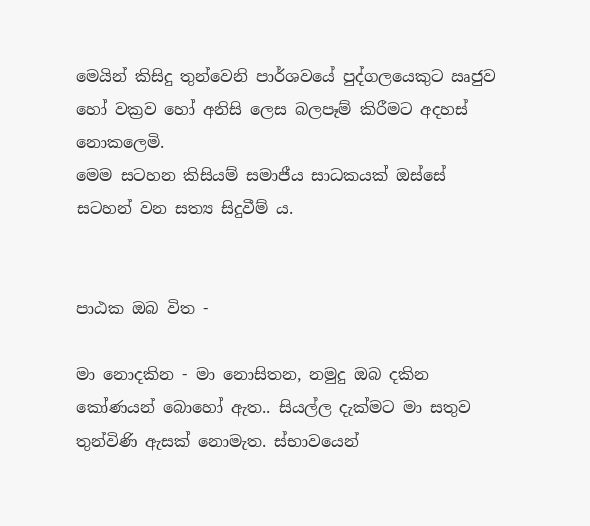මෙයින් කිසිදු තුන්වෙනි පාර්ශවයේ පුද්ගලයෙකුට ඍජුව හෝ වක්‍රව හෝ අනිසි ලෙස බලපෑම් කිරීමට අදහස් නොකලෙමි.
මෙම සටහන කිසියම් සමාජීය සාධකයක් ඔස්සේ සටහන් වන සත්‍ය සිදුවීම් ය.


පාඨක ඔබ විත -

මා නොදකින - මා නොසිතන, නමුදු ඔබ දකින කෝණයන් බොහෝ ඇත.. සියල්ල දැක්මට මා සතුව තුන්විණි ඇසක් නොමැත. ස්භාවයෙන්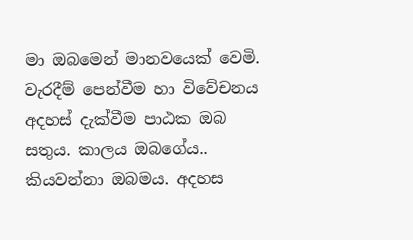මා ඔබමෙන් මානවයෙක් වෙමි.
වැරදීම් පෙන්වීම හා විවේචනය අදහස් දැක්වීම පාඨක ඔබ සතුය. කාලය ඔබගේය.. කියවන්නා ඔබමය. අදහස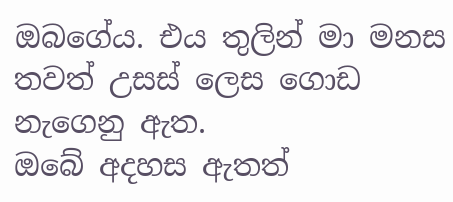ඔබගේය. එය තුලින් මා මනස තවත් උසස් ලෙස ගොඩ නැගෙනු ඇත.
ඔබේ අදහස ඇතත්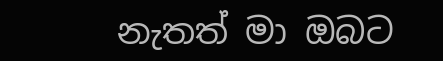නැතත් මා ඔබට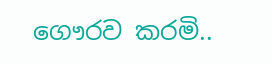ගෞරව කරමි..